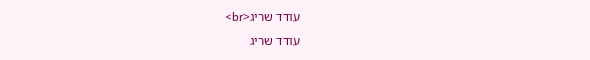עודד שריג<br>
עודד שריג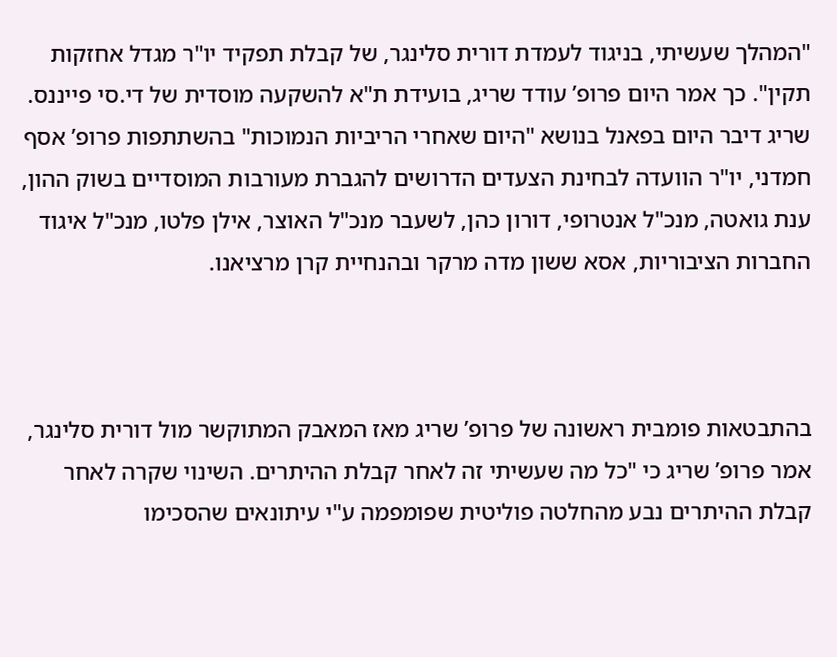"המהלך שעשיתי, בניגוד לעמדת דורית סלינגר, של קבלת תפקיד יו"ר מגדל אחזקות תקין". כך אמר היום פרופ’ עודד שריג, בועידת ת"א להשקעה מוסדית של די.סי פייננס. שריג דיבר היום בפאנל בנושא "היום שאחרי הריביות הנמוכות" בהשתתפות פרופ’ אסף חמדני, יו"ר הוועדה לבחינת הצעדים הדרושים להגברת מעורבות המוסדיים בשוק ההון, ענת גואטה, מנכ"ל אנטרופי, דורון כהן, לשעבר מנכ"ל האוצר, אילן פלטו, מנכ"ל איגוד החברות הציבוריות, אסא ששון מדה מרקר ובהנחיית קרן מרציאנו.



בהתבטאות פומבית ראשונה של פרופ’ שריג מאז המאבק המתוקשר מול דורית סלינגר, אמר פרופ’ שריג כי "כל מה שעשיתי זה לאחר קבלת ההיתרים. השינוי שקרה לאחר קבלת ההיתרים נבע מהחלטה פוליטית שפומפמה ע"י עיתונאים שהסכימו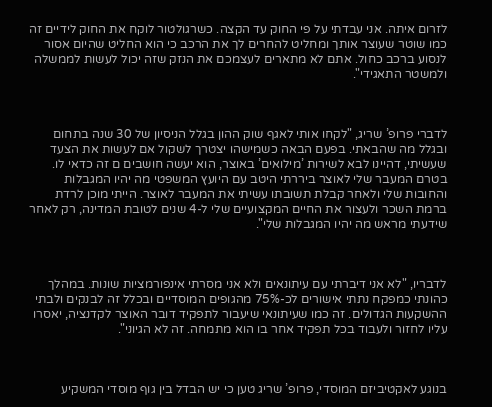לזרום איתה. אני עבדתי על פי החוק עד הקצה. כשרגולטור לוקח את החוק לידיים זה כמו שוטר שעוצר אותך ומחליט להחרים לך את הרכב כי הוא החליט שהיום אסור לנסוע ברכב כחול. אתם לא מתארים לעצמכם את הנזק שזה יכול לעשות לממשלה ולמשטר התאגידי".



לדברי פרופ’ שריג, "לקחו אותי לאגף שוק ההון בגלל הניסיון של 30 שנה בתחום ובגלל מה שהבאתי. בפעם הבאה כשמישהו יצטרך לשקול אם לעשות את הצעד שעשיתי, דהיינו לבא לשירות ’מילואים’ באוצר, הוא יעשה חושבים ם זה כדאי לו. בטרם המעבר שלי לאוצר ביררתי היטב עם היועץ המשפטי מה יהיו המגבלות והחובות שלי ולאחר קבלת תשובתו עשיתי את המעבר לאוצר. הייתי מוכן לרדת ברמת השכר ולעצור את החיים המקצועיים שלי ל-4 שנים לטובת המדינה, רק לאחר שידעתי מראש מה יהיו המגבלות שלי".



לדבריו, "לא אני דיברתי עם עיתונאים ולא אני מסרתי אינפורמציות שונות. במהלך כהונתי כמפקח נתתי אישורים לכ-75% מהגופים המוסדיים ובכלל זה לבנקים ולבתי ההשקעות הגדולים. זה כמו שעיתונאי שיעבור לתפקיד דובר האוצר לקדנציה, יאסרו עליו לחזור ולעבוד בכל תפקיד אחר בו הוא מתמחה. זה לא הגיוני".



בנוגע לאקטיביזם המוסדי, פרופ’ שריג טען כי יש הבדל בין גוף מוסדי המשקיע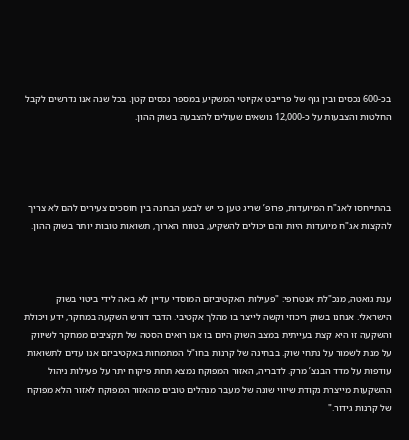בכ-600 נכסים ובין גוף של פרייבט אקיוטי המשקיע במספר נכסים קטן. בכל שנה אנו נדרשים לקבל החלטות והצבעות על כ-12,000 נושאים שעולים להצבעה בשוק ההון.




בהתייחסו לאג"ח המיועדות, פרופ’ שריג טען כי יש לבצע הבחנה בין חוסכים צעירים להם לא צריך להקצות אג"ח מיועדות היות והם יכולים להשקיע, בטווח הארוך, תשואות טובות יותר בשוק ההון.



ענת גואטה, מנכ"לת אנטרופי: "פעילות האקטיביזם המוסדי עדיין לא באה לידי ביטוי בשוק הישראלי. אנחנו בשוק ריכוזי וקשה לייצר בו מהלך אקטיבי. הדבר דורש השקעה במחקר, ידע ויכולת והשקעה זו היא קצת בעייתית במצב השוק היום בו אנו רואים הסטה של תקציבים ממחקר לשיווק על מנת לשמור על נתחי שוק. בבחינה של קרנות בחו"ל המתמחות באקטיביזם אנו עדים לתשואות עודפות על מדד הבנצ’ מרק. לדבריה, האזור המפוקח נמצא תחת פיקוח יתר על פעילות ניהול ההשקעות מייצרת נקודת שיווי שונה של מעבר מנהלים טובים מהאזור המפוקח לאזור הלא מפוקח של קרנות גידור."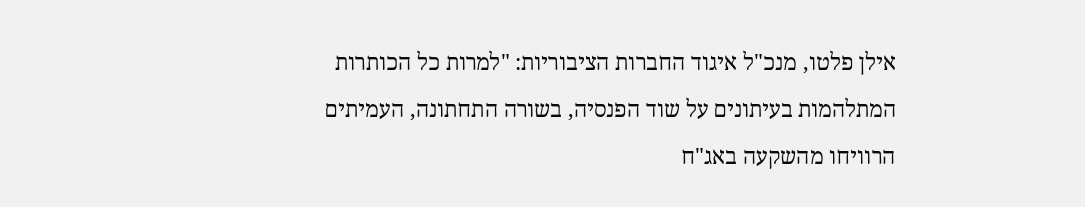אילן פלטו, מנכ"ל איגוד החברות הציבוריות: "למרות כל הכותרות המתלהמות בעיתונים על שוד הפנסיה, בשורה התחתונה, העמיתים הרוויחו מהשקעה באג"ח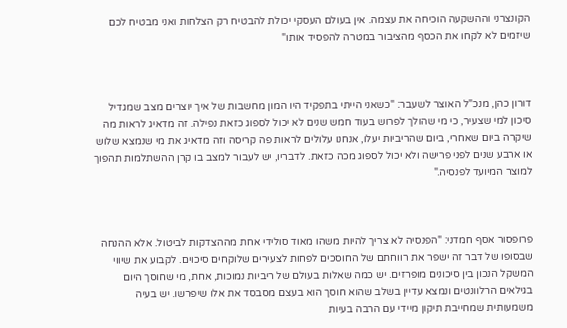הקונצרני וההשקעה הוכיחה את עצמה. אין בעולם העסקי יכולת להבטיח רק הצלחות ואני מבטיח לכם שיזמים לא לקחו את הכסף מהציבור במטרה להפסיד אותו"



דורון כהן, מנכ"ל האוצר לשעבר: "כשאני הייתי בתפקיד היו המון מחשבות של איך יוצרים מצב שמגדיל סיכון למי שצעיר, כי מי שהולך לפרוש בעוד חמש שנים לא יכול לספוג כזאת נפילה. זה מדאיג לראות מה שיקרה ביום שאחרי, ביום שהריביות יעלו, אנחנו עלולים לראות פה קריסה וזה מדאיג את מי שנמצא שלוש או ארבע שנים לפני פרישה ולא יכול לספוג מכה כזאת. לדבריו, יש לעבור למצב בו קרן ההשתלמות תהפוך למוצר המיועד לפנסיה."



פרופסור אסף חמדני: "הפנסיה לא צריך להיות משהו מאוד סולידי אחת מההצדקות לביטול. אלא ההנחה שבסופו של דבר זה ישפר את רווחתם של החוסכים לפחות לצעירים שלוקחים סיכוים. לקבוע את שיווי המשקל הנכון בין סיכונים מופרזים. יש כמה שאלות בעולם של ריביות נמוכות, אחת, מי שחוסך היום בגילאים הרלוונטים ונמצא עדיין בשלב שהוא חוסך הוא בעצם מסבסד את אלו שיפרשו. יש בעיה משמעותית שמחייבת תיקון מיידי עם הרבה בעיות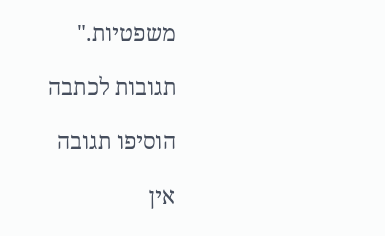משפטיות."

תגובות לכתבה

הוסיפו תגובה

אין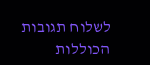לשלוח תגובות הכוללות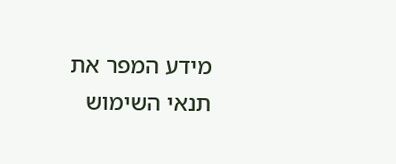מידע המפר את תנאי השימוש